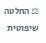⚖ החלטה שיפוטית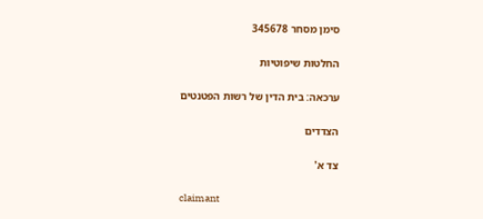סימן מסחר 345678

החלטות שיפוטיות

ערכאה: בית הדין של רשות הפטנטים

הצדדים

צד א'

claimant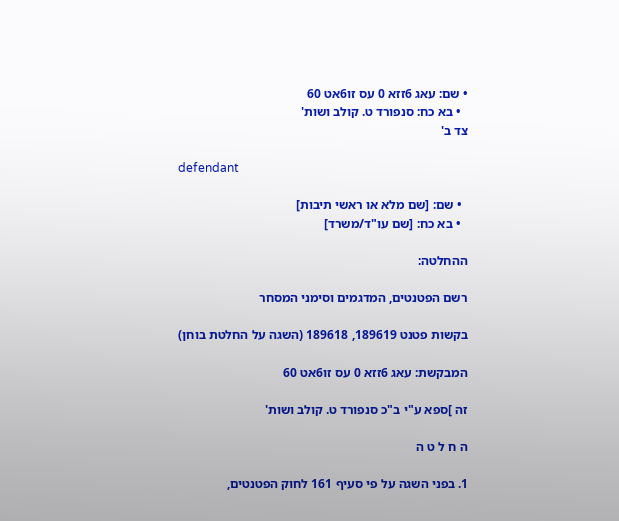• שם: עאג 6זזא 0 עס זו6אט 60
  • בא כח: סנפורד ט. קולב ושות'
צד ב'

defendant

  • שם: [שם מלא או ראשי תיבות]
  • בא כח: [שם עו"ד/משרד]

ההחלטה:

רשם הפטנטים, המדגמים וסימני המסחר

בקשות פטנט 189619, 189618 (השגה על החלטת בוחן)

המבקשת: עאג 6זזא 0 עס זו6אט 60

זה ]ספא ע"י ב"כ סנפורד ט. קולב ושות'

ה ח ל ט ה

1. בפני השגה על פי סעיף 161 לחוק הפטנטים,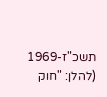תשכ"ז-1969 (להלן: "חוק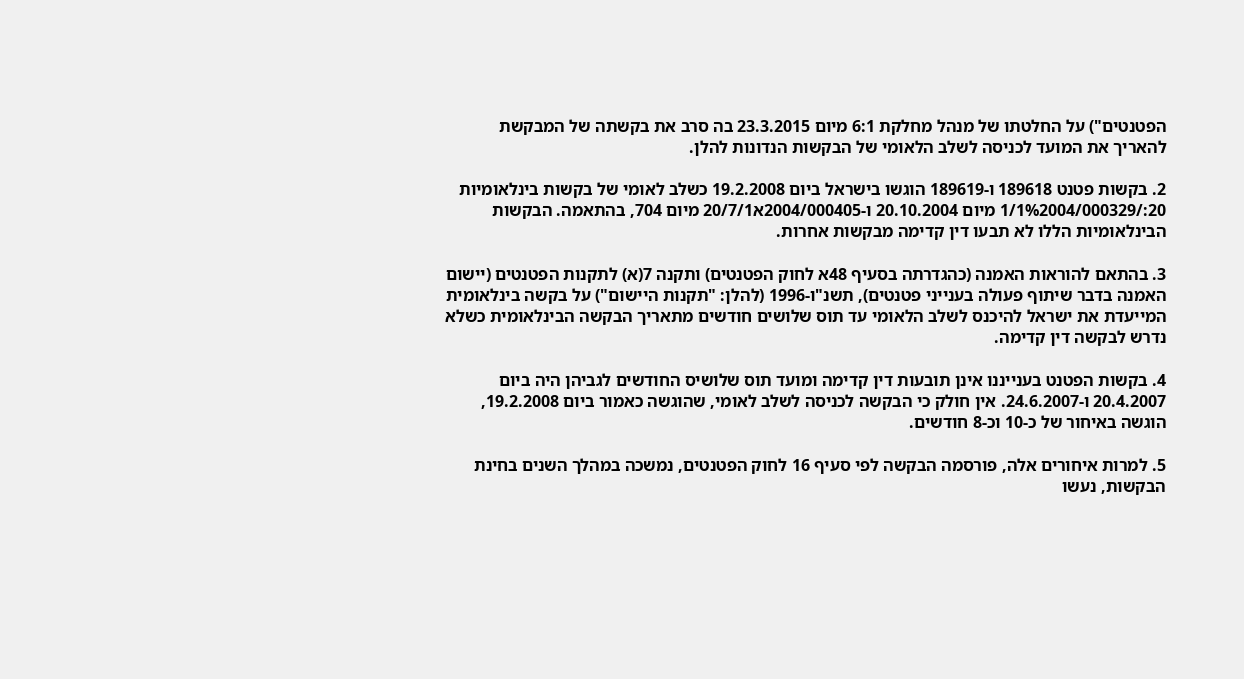הפטנטים") על החלטתו של מנהל מחלקת 6:1 מיום 23.3.2015 בה סרב את בקשתה של המבקשת להאריך את המועד לכניסה לשלב הלאומי של הבקשות הנדונות להלן.

2. בקשות פטנט 189618 ו-189619 הוגשו בישראל ביום 19.2.2008 כשלב לאומי של בקשות בינלאומיות 20:/1/1%2004/000329 מיום 20.10.2004 ו-2004/000405א20/7/1 מיום 704, בהתאמה. הבקשות הבינלאומיות הללו לא תבעו דין קדימה מבקשות אחרות.

3. בהתאם להוראות האמנה (כהגדרתה בסעיף 48א לחוק הפטנטים) ותקנה 7(א) לתקנות הפטנטים (יישום האמנה בדבר שיתוף פעולה בענייני פטנטים), תשנ"ו-1996 (להלן: "תקנות היישום") על בקשה בינלאומית המייעדת את ישראל להיכנס לשלב הלאומי עד תוס שלושים חודשים מתאריך הבקשה הבינלאומית כשלא נדרש לבקשה דין קדימה.

4. בקשות הפטנט בענייננו אינן תובעות דין קדימה ומועד תוס שלושיס החודשים לגביהן היה ביום 20.4.2007 ו-24.6.2007. אין חולק כי הבקשה לכניסה לשלב לאומי, שהוגשה כאמור ביום 19.2.2008, הוגשה באיחור של כ-10 וכ-8 חודשים.

5. למרות איחורים אלה, פורסמה הבקשה לפי סעיף 16 לחוק הפטנטים, נמשכה במהלך השנים בחינת הבקשות, נעשו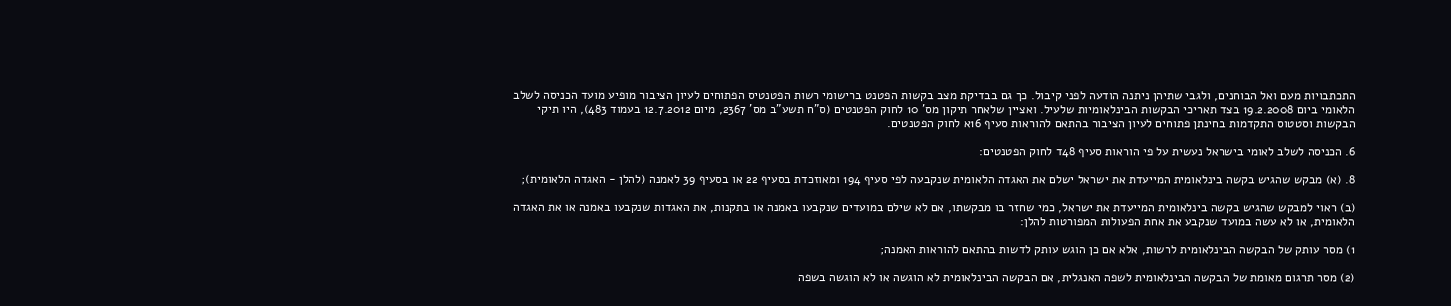התכתבויות מעם ואל הבוחנים, ולגבי שתיהן ניתנה הודעה לפני קיבול. כך גם בבדיקת מצב בקשות הפטנט ברישומי רשות הפטנטיס הפתוחים לעיון הציבור מופיע מועד הכניסה לשלב הלאומי ביום 19.2.2008 בצד תאריכי הבקשות הבינלאומיות שלעיל. ואציין שלאחר תיקון מס' 10 לחוק הפטנטים (ס"ח תשע"ב מס' 2367, מיום 12.7.2012 בעמוד 483), היו תיקי הבקשות וסטטוס התקדמות בחינתן פתוחים לעיון הציבור בהתאם להוראות סעיף 16א לחוק הפטנטים.

6. הכניסה לשלב לאומי בישראל נעשית על פי הוראות סעיף 48ד לחוק הפטנטים:

8. (א) מבקש שהגיש בקשה בינלאומית המייעדת את ישראל ישלם את האגדה הלאומית שנקבעה לפי סעיף 194 ומאוזכדת בסעיף 22 או בסעיף 39 לאמנה (להלן - האגדה הלאומית);

(ב) ראוי למבקש שהגיש בקשה בינלאומית המייעדת את ישראל, כמי שחזר בו מבקשתו, אם לא שילם במועדים שנקבעו באמנה או בתקנות, את האגדות שנקבעו באמנה או את האגדה הלאומית, או לא עשה במועד שנקבע את אחת הפעולות המפורטות להלן:

1) מסר עותק של הבקשה הבינלאומית לרשות, אלא אם כן הוגש עותק לדשות בהתאם להוראות האמנה;

(2) מסר תרגום מאומת של הבקשה הבינלאומית לשפה האנגלית, אם הבקשה הבינלאומית לא הוגשה או לא הוגשה בשפה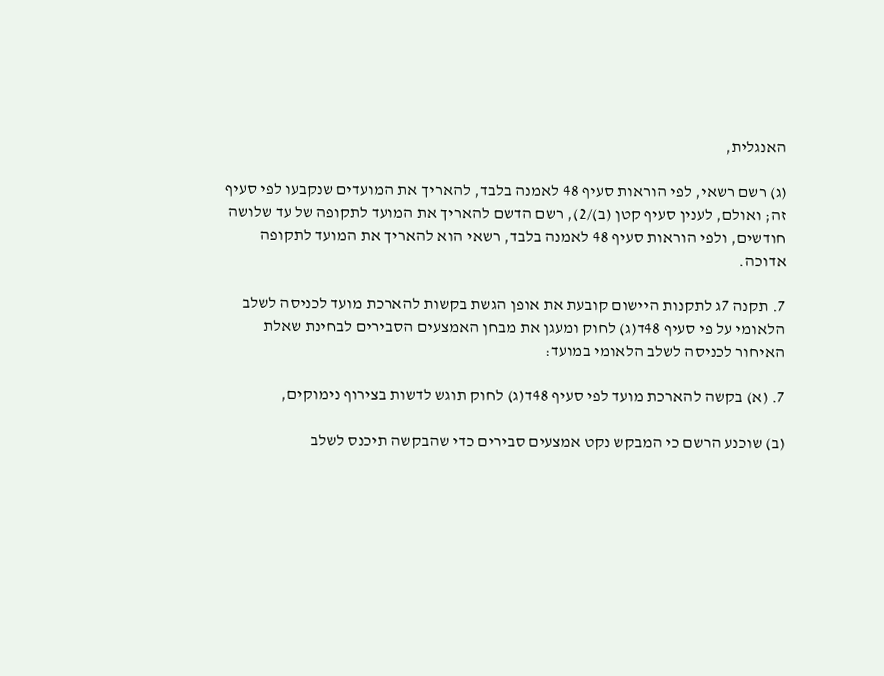האנגלית,

(ג) רשם רשאי, לפי הוראות סעיף 48 לאמנה בלבד, להאריך את המועדים שנקבעו לפי סעיף זה; ואולם, לענין סעיף קטן (ב)/2), רשם הדשם להאריך את המועד לתקופה של עד שלושה חודשים, ולפי הוראות סעיף 48 לאמנה בלבד, רשאי הוא להאריך את המועד לתקופה אדוכה.

7. תקנה 7ג לתקנות היישום קובעת את אופן הגשת בקשות להארכת מועד לכניסה לשלב הלאומי על פי סעיף 48ד(ג) לחוק ומעגן את מבחן האמצעים הסבירים לבחינת שאלת האיחור לכניסה לשלב הלאומי במועד:

7. (א) בקשה להארכת מועד לפי סעיף 48ד(ג) לחוק תוגש לדשות בצירוף נימוקים,

(ב) שוכנע הרשם כי המבקש נקט אמצעים סבירים כדי שהבקשה תיכנס לשלב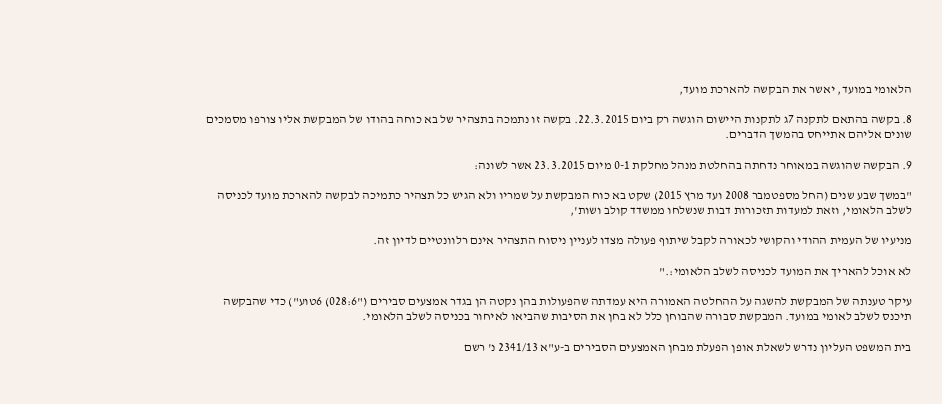הלאומי במועד, יאשר את הבקשה להארכת מועד,

8. בקשה בהתאם לתקנה 7ג לתקנות היישום הוגשה רק ביום 22.3.2015. בקשה זו נתמכה בתצהיר של בא כוחה בהודו של המבקשת אליו צורפו מסמכים שונים אליהם אתייחס בהמשך הדברים.

9. הבקשה שהוגשה במאוחר נדחתה בהחלטת מנהל מחלקת 0-1 מיום 23.3.2015 אשר לשונה:

"במשך שבע שנים (החל מספטמבר 2008 ועד מרץ 2015) שקט בא כוח המבקשת על שמריו ולא הגיש כל תצהיר כתמיכה לבקשה להארכת מועד לכניסה לשלב הלאומי, וזאת למעדות תזכורות דבות שנשלחו ממשדד קולב ושות',

מניעיו של העמית ההודי והקושי לכאורה לקבל שיתוף פעולה מצדו לעניין ניסוח התצהיר אינם רלוונטיים לדיון זה.

לא אוכל להאריך את המועד לכניסה לשלב הלאומי:."

עיקר טענתה של המבקשת להשגה על ההחלטה האמורה היא עמדתה שהפעולות בהן נקטה הן בגדר אמצעים סבירים ("028:6) 6טוע") כדי שהבקשה תיכנס לשלב לאומי במועד. המבקשת סבורה שהבוחן כלל לא בחן את הסיבות שהביאו לאיחור בכניסה לשלב הלאומי.

בית המשפט העליון נדרש לשאלת אופן הפעלת מבחן האמצעים הסבירים ב-ע"א 2341/13 נ' רשם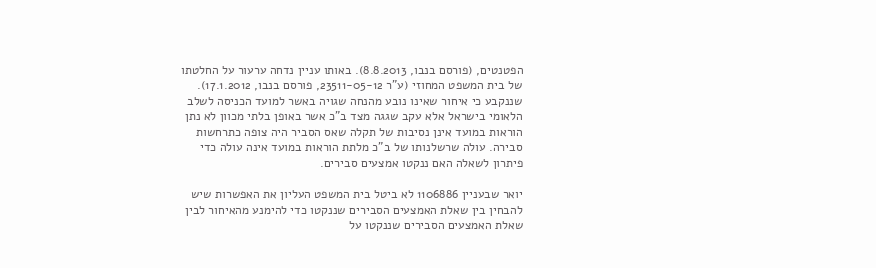הפטנטים, (פורסם בנבו, 8.8.2013). באותו עניין נדחה ערעור על החלטתו של בית המשפט המחוזי (ע"ר 23511-05-12, פורסם בנבו, 17.1.2012). שננקבע כי איחור שאינו נובע מהנחה שגויה באשר למועד הכניסה לשלב הלאומי בישראל אלא עקב שגגה מצד ב"כ אשר באופן בלתי מכוון לא נתן הוראות במועד אינן נסיבות של תקלה שאס הסביר היה צופה כתרחשות סבירה. עולה שרשלנותו של ב"כ מלתת הוראות במועד אינה עולה כדי פיתרון לשאלה האם ננקטו אמצעים סבירים.

יואר שבעניין 1106886 לא ביטל בית המשפט העליון את האפשרות שיש להבחין בין שאלת האמצעים הסבירים שננקטו כדי להימנע מהאיחור לבין שאלת האמצעים הסבירים שננקטו על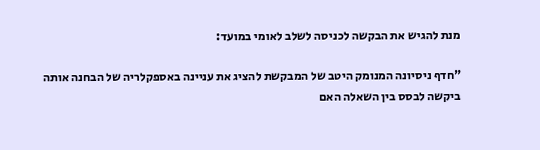מנת להגיש את הבקשה לכניסה לשלב לאומי במועד:

"חדף ניסיונה המנומק היטב של המבקשת להציג את עניינה באספקלריה של הבחנה אותה ביקשה לבסס בין השאלה האם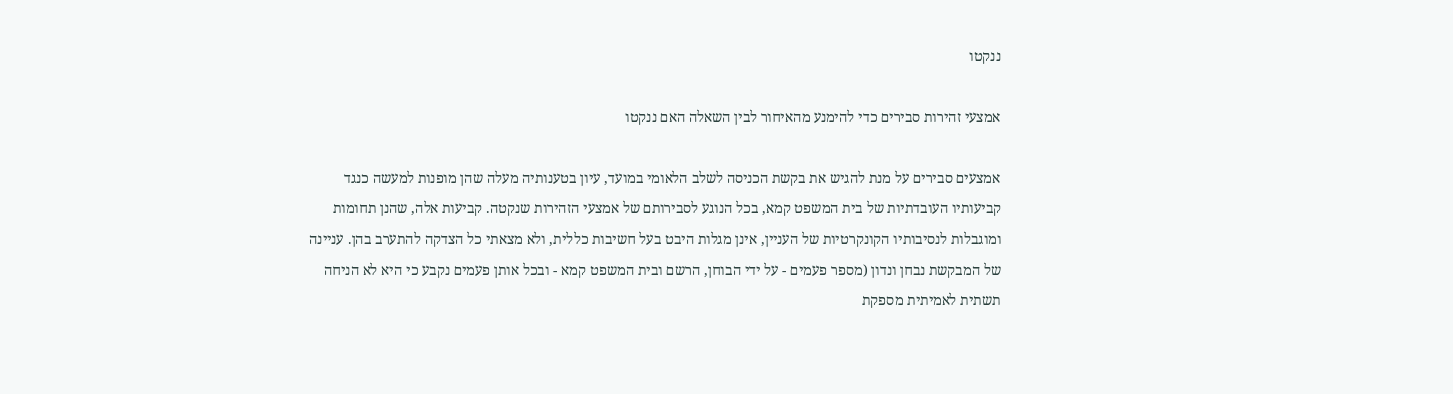ננקטו

אמצעי זהירות סבירים כדי להימנע מהאיחור לבין השאלה האם ננקטו

אמצעים סבירים על מנת להגיש את בקשת הכניסה לשלב הלאומי במועד, עיון בטענותיה מעלה שהן מופנות למעשה כנגד קביעותיו העובדתיות של בית המשפט קמא, בכל הנוגע לסבירותם של אמצעי הזהירות שנקטה. קביעות אלה, שהנן תחומות ומוגבלות לנסיבותיו הקונקרטיות של העניין, אינן מגלות היבט בעל חשיבות כללית, ולא מצאתי כל הצדקה להתערב בהן. עניינה של המבקשת נבחן ונדון (מספר פעמים - על ידי הבוחן, הרשם ובית המשפט קמא - ובכל אותן פעמים נקבע כי היא לא הניחה תשתית לאמיתית מספקת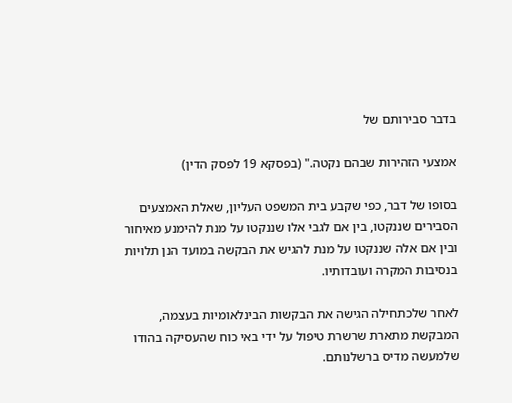בדבר סבירותם של

אמצעי הזהירות שבהם נקטה." (בפסקא 19 לפסק הדין)

בסופו של דבר, כפי שקבע בית המשפט העליון, שאלת האמצעים הסבירים שננקטו, בין אם לגבי אלו שננקטו על מנת להימנע מאיחור ובין אם אלה שננקטו על מנת להגיש את הבקשה במועד הנן תלויות בנסיבות המקרה ועובדותיו.

לאחר שלכתחילה הגישה את הבקשות הבינלאומיות בעצמה, המבקשת מתארת שרשרת טיפול על ידי באי כוח שהעסיקה בהודו שלמעשה מדיס ברשלנותם.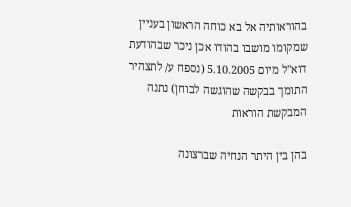בהוראותיה אל בא כוחה הראשון בעניין שמקומו מושבו בהודו אכן ניכר שבהודעת דוא"ל מיום 5.10.2005 (נספח ע/ לתצהיר התומך בבקשה שהוגשה לבוחן) נתנה המבקשת הוראות

בהן בין היתר הנחיה שברצונה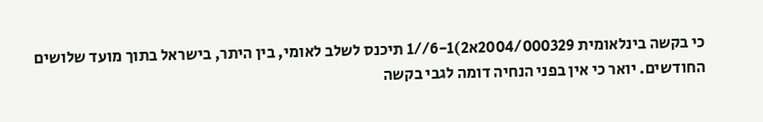כי בקשה בינלאומית 2004/000329א2)6-1//1 תיכנס לשלב לאומי, בין היתר, בישראל בתוך מועד שלושים החודשים. יואר כי אין בפני הנחיה דומה לגבי בקשה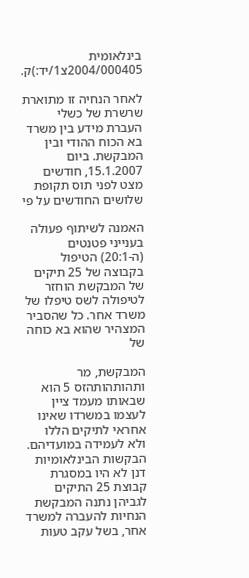בינלאומית 2004/000405צ1/יד:)ק.

לאחר הנחיה זו מתוארת שרשרת של כשלי העברת מידע בין משרד בא הכוח ההודי ובין המבקשת. ביום 15.1.2007, חודשים מצט לפני תוס תקופת שלושים החודשים על פי

האמנה לשיתוף פעולה בענייני פטנטים (ה-20:1) הטיפול בקבוצה של 25 תיקים של המבקשת הוחזר לטיפולה לשס טיפלו של משרד אחר. כל שהסביר המצהיר שהוא בא כוחה של

המבקשת, מר ותהותהותהזס 5 הוא שבאותו מעמד ציין לעצמו במשרדו שאינו אחראי לתיקים הללו ולא לעמידה במועדיהם. הבקשות הבינלאומיות דנן לא היו במסגרת קבוצת 25 התיקים לגביהן נתנה המבקשת הנחיות להעברה למשרד אחר, בשל עקב טעות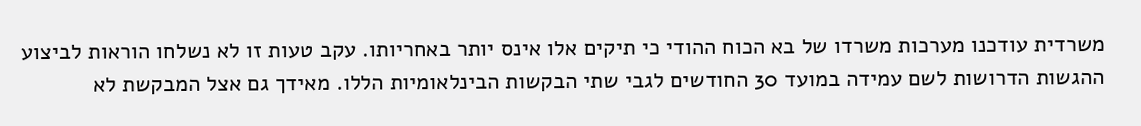משרדית עודכנו מערכות משרדו של בא הכוח ההודי כי תיקים אלו אינס יותר באחריותו. עקב טעות זו לא נשלחו הוראות לביצוע ההגשות הדרושות לשם עמידה במועד 30 החודשים לגבי שתי הבקשות הבינלאומיות הללו. מאידך גם אצל המבקשת לא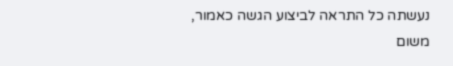נעשתה כל התראה לביצוע הגשה כאמור, משום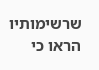שרשימותיו הראו כי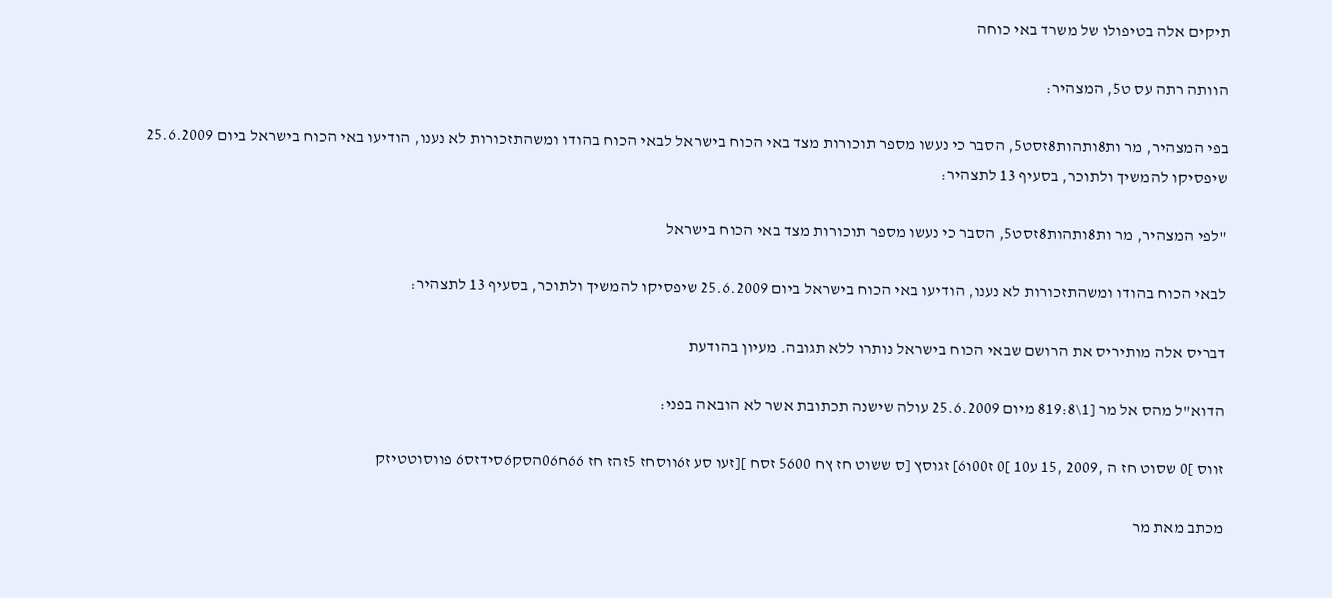תיקים אלה בטיפולו של משרד באי כוחה

הוותה רתה עס ט5, המצהיר:

בפי המצהיר, מר ות8ותהות8זסט5, הסבר כי נעשו מספר תוכורות מצד באי הכוח בישראל לבאי הכוח בהודו ומשהתזכורות לא נענו, הודיעו באי הכוח בישראל ביום 25.6.2009 שיפסיקו להמשיך ולתוכר, בסעיף 13 לתצהיר:

"לפי המצהיר, מר ות8ותהות8זסט5, הסבר כי נעשו מספר תוכורות מצד באי הכוח בישראל

לבאי הכוח בהודו ומשהתזכורות לא נענו, הודיעו באי הכוח בישראל ביום 25.6.2009 שיפסיקו להמשיך ולתוכר, בסעיף 13 לתצהיר:

דבריס אלה מותיריס את הרושם שבאי הכוח בישראל נותרו ללא תגובה. מעיון בהודעת

הדוא"ל מהס אל מר [1\819:8 מיום 25.6.2009 עולה שישנה תכתובת אשר לא הובאה בפני:

זווס ]0 שסוט חז ה ,2009 ,15 ע10 ]0 ז00ו6] זגוסץ [ס ששוט חז ץח 5600 זסח ][זעו סע ז6ווסחז 5זהז חז 66ח06הסק6סידזס6 פווסוטטיזק

מכתב מאת מר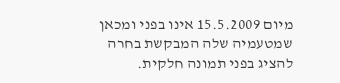מיום 15.5.2009 אינו בפני ומכאן שמטעמיה שלה המבקשת בחרה להציג בפני תמונה חלקית.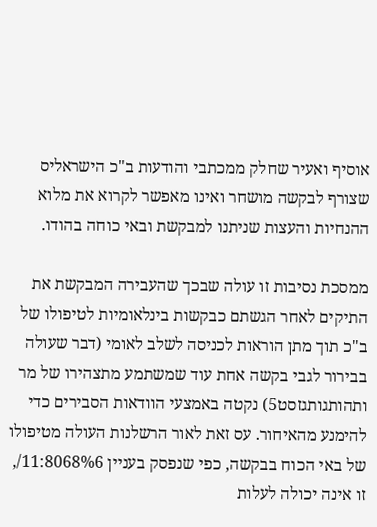אוסיף ואעיר שחלק ממכתבי והודעות ב"כ הישראליס שצורף לבקשה מושחר ואינו מאפשר לקרוא את מלוא ההנחיות והעצות שניתנו למבקשת ובאי כוחה בהודו.

ממסכת נסיבות זו עולה שבכך שהעבירה המבקשת את התיקים לאחר הגשתם כבקשות בינלאומיות לטיפולו של ב"כ תוך מתן הוראות לכניסה לשלב לאומי (דבר שעולה בבירור לגבי בקשה אחת עוד שמשתמע מתצהירו של מר ותהותגותגזסט5) נקטה באמצעי הוודאות הסבירים כדי להימנע מהאיחור. עס זאת לאור הרשלנות העולה מטיפולו של באי הכוח בבקשה, כפי שנפסק בעניין 11:8068%6/, זו אינה יכולה לעלות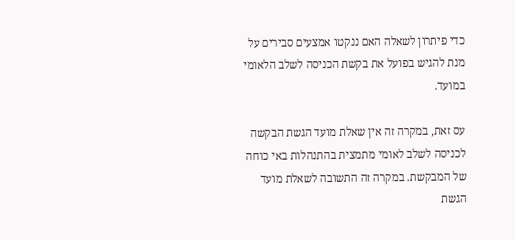כדי פיתרון לשאלה האם ננקטו אמצעים סבירים על מנת להגיש בפועל את בקשת הכניסה לשלב הלאומי במועד.

עס זאת, במקרה זה אין שאלת מועד הגשת הבקשה לכניסה לשלב לאומי מתמצית בהתנהלות באי כוחה של המבקשת. במקרה זה התשובה לשאלת מועד הגשת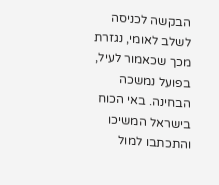הבקשה לכניסה לשלב לאומי, נגזרת מכך שכאמור לעיל, בפועל נמשכה הבחינה. באי הכוח בישראל המשיכו והתכתבו למול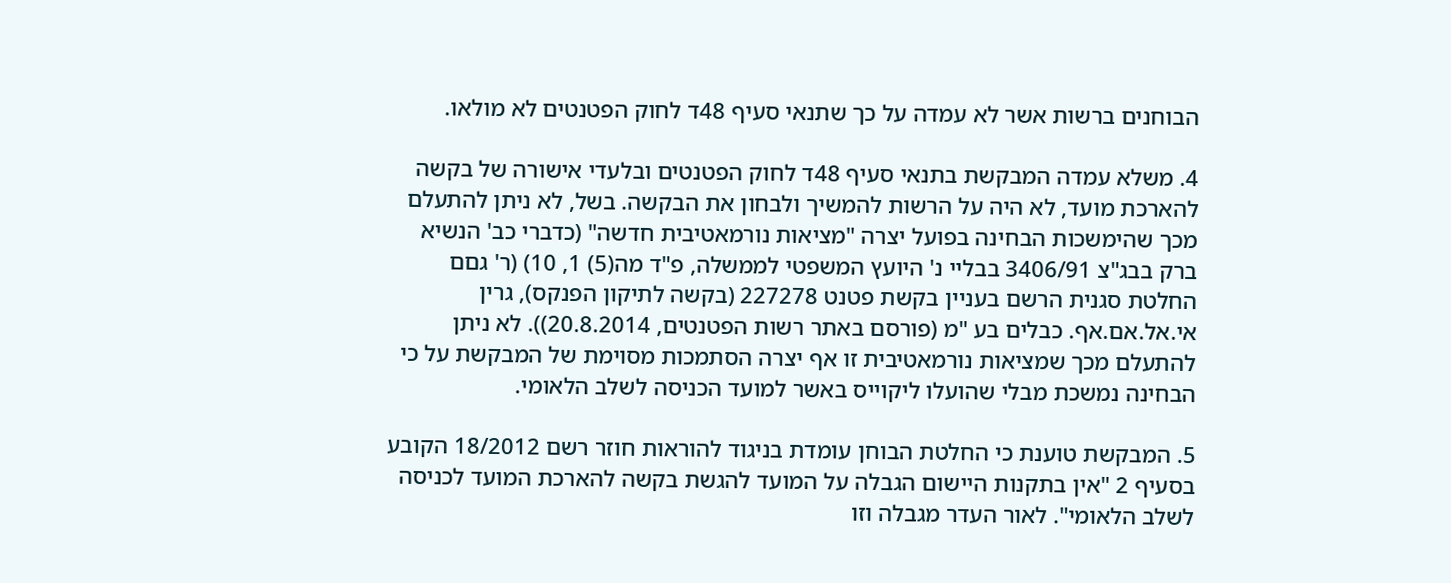הבוחנים ברשות אשר לא עמדה על כך שתנאי סעיף 48ד לחוק הפטנטים לא מולאו.

4. משלא עמדה המבקשת בתנאי סעיף 48ד לחוק הפטנטים ובלעדי אישורה של בקשה להארכת מועד, לא היה על הרשות להמשיך ולבחון את הבקשה. בשל, לא ניתן להתעלם מכך שהימשכות הבחינה בפועל יצרה "מציאות נורמאטיבית חדשה" (כדברי כב' הנשיא ברק בבג"צ 3406/91 בבליי נ' היועץ המשפטי לממשלה, פ"ד מה(5) 1, 10) (ר' גםם החלטת סגנית הרשם בעניין בקשת פטנט 227278 (בקשה לתיקון הפנקס), גרין אי.אל.אם.אף. כבלים בע "מ (פורסם באתר רשות הפטנטים, 20.8.2014)). לא ניתן להתעלם מכך שמציאות נורמאטיבית זו אף יצרה הסתמכות מסוימת של המבקשת על כי הבחינה נמשכת מבלי שהועלו ליקוייס באשר למועד הכניסה לשלב הלאומי.

5. המבקשת טוענת כי החלטת הבוחן עומדת בניגוד להוראות חוזר רשם 18/2012 הקובע בסעיף 2 "אין בתקנות היישום הגבלה על המועד להגשת בקשה להארכת המועד לכניסה לשלב הלאומי". לאור העדר מגבלה וזו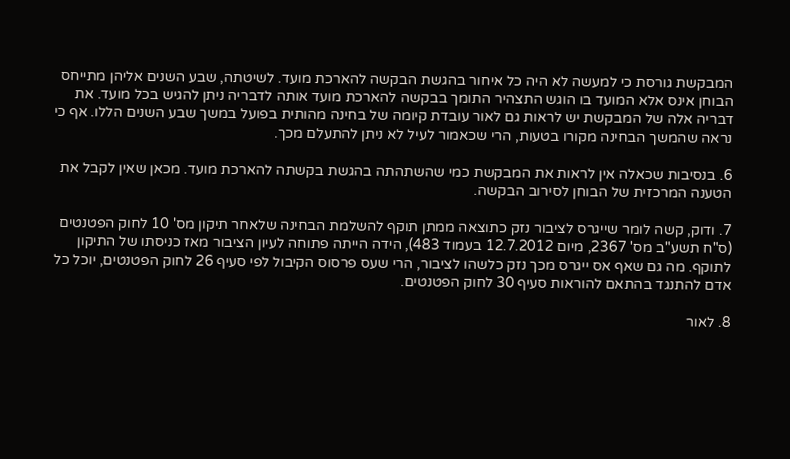המבקשת גורסת כי למעשה לא היה כל איחור בהגשת הבקשה להארכת מועד. לשיטתה, שבע השנים אליהן מתייחס הבוחן אינס אלא המועד בו הוגש התצהיר התומך בבקשה להארכת מועד אותה לדבריה ניתן להגיש בכל מועד. את דבריה אלה של המבקשת יש לראות גם לאור עובדת קיומה של בחינה מהותית בפועל במשך שבע השנים הללו. אף כי נראה שהמשך הבחינה מקורו בטעות, הרי שכאמור לעיל לא ניתן להתעלם מכך.

6. בנסיבות שכאלה אין לראות את המבקשת כמי שהשתהתה בהגשת בקשתה להארכת מועד. מכאן שאין לקבל את הטענה המרכזית של הבוחן לסירוב הבקשה.

7. ודוק, קשה לומר שייגרס לציבור נזק כתוצאה ממתן תוקף להשלמת הבחינה שלאחר תיקון מס' 10 לחוק הפטנטים (ס"ח תשע"ב מס' 2367, מיום 12.7.2012 בעמוד 483), הידה הייתה פתוחה לעיון הציבור מאז כניסתו של התיקון לתוקף. מה גם שאף אס ייגרס מכך נזק כלשהו לציבור, הרי שעס פרסוס הקיבול לפי סעיף 26 לחוק הפטנטים, יוכל כל אדם להתנגד בהתאם להוראות סעיף 30 לחוק הפטנטים.

8. לאור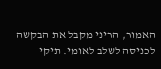האמור, הריני מקבל את הבקשה לכניסה לשלב לאומי. תיקי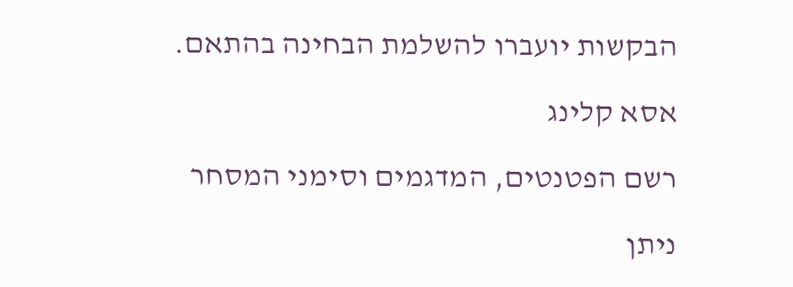הבקשות יועברו להשלמת הבחינה בהתאם.

אסא קלינג

רשם הפטנטים, המדגמים וסימני המסחר

ניתן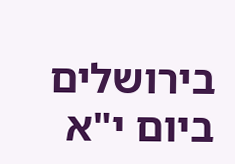בירושלים ביום י"א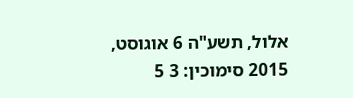אלול, תשע"ה 6 אוגוסט, 2015 סימוכין: 3 5